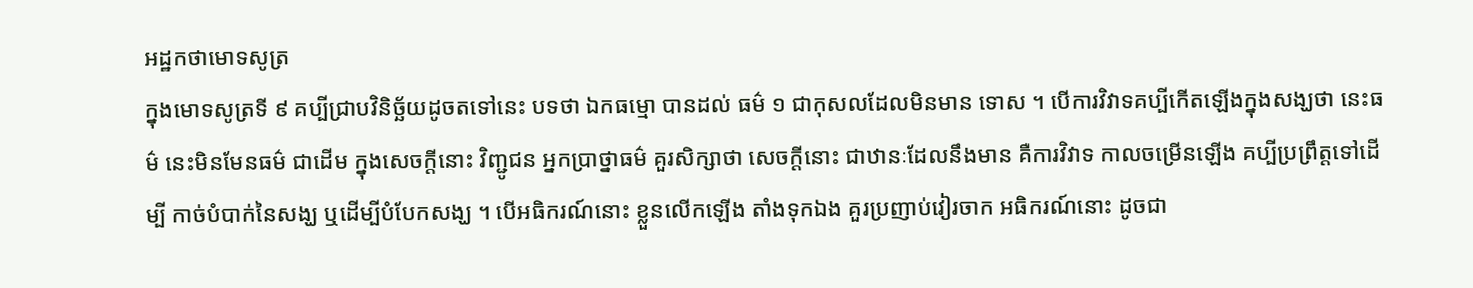អដ្ឋកថាមោទសូត្រ
ក្នុងមោទសូត្រទី ៩ គប្បីជ្រាបវិនិច្ឆ័យដូចតទៅនេះ បទថា ឯកធម្មោ បានដល់ ធម៌ ១ ជាកុសលដែលមិនមាន ទោស ។ បើការវិវាទគប្បីកើតឡើងក្នុងសង្ឃថា នេះធម៌ នេះមិនមែនធម៌ ជាដើម ក្នុងសេចក្តីនោះ វិញ្ជូជន អ្នកប្រាថ្នាធម៌ គួរសិក្សាថា សេចក្តីនោះ ជាឋានៈដែលនឹងមាន គឺការវិវាទ កាលចម្រើនឡើង គប្បីប្រព្រឹត្តទៅដើម្បី កាច់បំបាក់នៃសង្ឃ ឬដើម្បីបំបែកសង្ឃ ។ បើអធិករណ៍នោះ ខ្លួនលើកឡើង តាំងទុកឯង គួរប្រញាប់វៀរចាក អធិករណ៍នោះ ដូចជា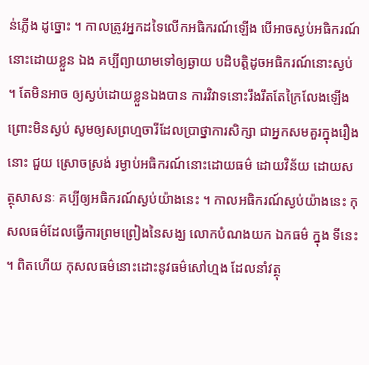ន់ភ្លើង ដូច្នោះ ។ កាលត្រូវអ្នកដទៃលើកអធិករណ៍ឡើង បើអាចស្ងប់អធិករណ៍នោះដោយខ្លួន ឯង គប្បីព្យាយាមទៅឲ្យឆ្ងាយ បដិបត្តិដូចអធិករណ៍នោះស្ងប់ ។ តែមិនអាច ឲ្យស្ងប់ដោយខ្លួនឯងបាន ការវិវាទនោះរឹងរឹតតែក្រៃលែងឡើង ព្រោះមិនស្ងប់ សូមឲ្យសព្រហ្មចារីដែលប្រាថ្នាការសិក្សា ជាអ្នកសមគួរក្នុងរឿងនោះ ជួយ ស្រោចស្រង់ រម្ងាប់អធិករណ៍នោះដោយធម៌ ដោយវិន័យ ដោយសត្ថុសាសនៈ គប្បីឲ្យអធិករណ៍ស្ងប់យ៉ាងនេះ ។ កាលអធិករណ៍ស្ងប់យ៉ាងនេះ កុសលធម៌ដែលធ្វើការព្រមព្រៀងនៃសង្ឃ លោកបំណងយក ឯកធម៌ ក្នុង ទីនេះ ។ ពិតហើយ កុសលធម៌នោះដោះនូវធម៌សៅហ្មង ដែលនាំវត្ថុ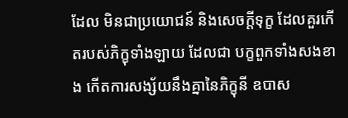ដែល មិនជាប្រយោជន៍ និងសេចក្តីទុក្ខ ដែលគួរកើតរបស់ភិក្ខុទាំងឡាយ ដែលជា បក្ខពួកទាំងសងខាង កើតការសង្ស័យនឹងគ្នានៃភិក្ខុនី ឧបាស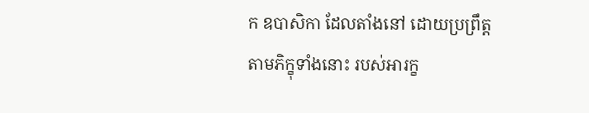ក ឧបាសិកា ដែលតាំងនៅ ដោយប្រព្រឹត្តតាមភិក្ខុទាំងនោះ របស់អារក្ខ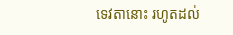ទេវតានោះ រហូតដល់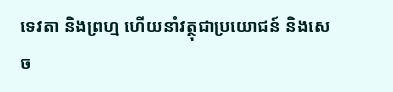ទេវតា និងព្រហ្ម ហើយនាំវត្ថុជាប្រយោជន៍ និងសេច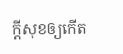ក្តីសុខឲ្យកើត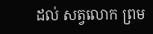ដល់ សត្វលោក ព្រម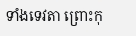ទាំងទេវតា ព្រោះកុ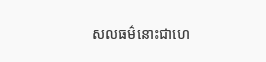សលធម៌នោះជាហេ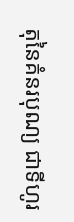តុនៃគំនរបុណ្យ ជាទីហូរ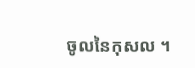ចូលនៃកុសល ។